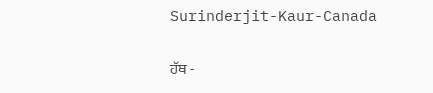Surinderjit-Kaur-Canada

ਹੱਥ -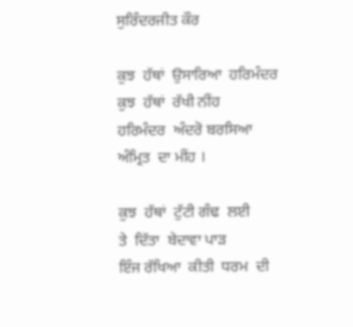ਸੁਰਿੰਦਰਜੀਤ ਕੌਰ

ਕੁਝ  ਹੱਥਾਂ  ਉਸਾਰਿਆ  ਹਰਿਮੰਦਰ
ਕੁਝ  ਹੱਥਾਂ  ਰੱਖੀ ਨੀਂਹ
ਹਰਿਮੰਦਰ  ਅੰਦਰੋ ਬਰਸਿਆ
ਅੰਮ੍ਰਿਤ  ਦਾ ਮੀਂਹ ।

ਕੁਝ  ਹੱਥਾਂ  ਟੁੱਟੀ ਗੰਢ  ਲਈ
ਤੇ  ਦਿੱਤਾ  ਬੇਦਾਵਾ ਪਾੜ
ਇੰਜ ਰੱਖਿਆ  ਕੀਤੀ  ਧਰਮ  ਦੀ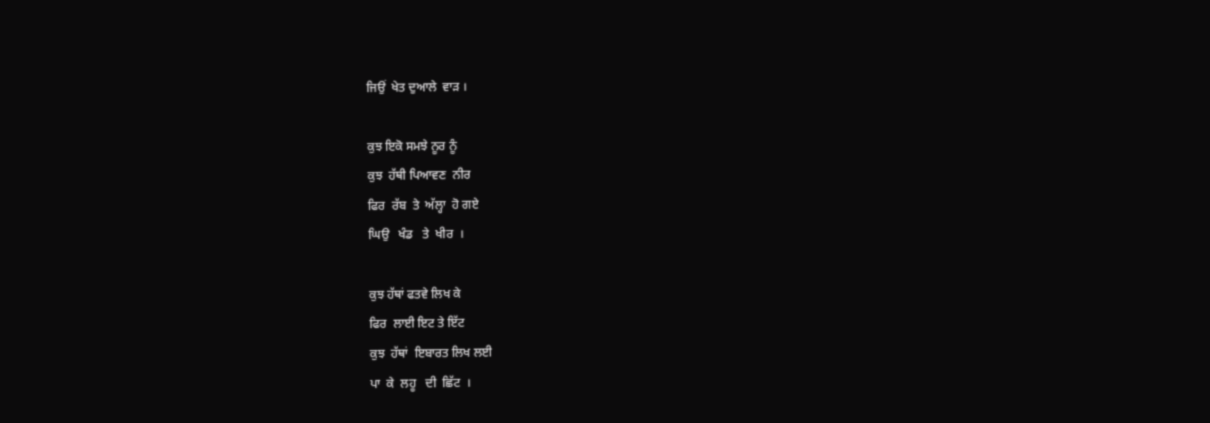ਜਿਉਂ  ਖੇਤ ਦੁਆਲੇ  ਵਾੜ ।

ਕੁਝ ਇਕੋ ਸਮਝੇ ਨੂਰ ਨੂੰ
ਕੁਝ  ਹੱਥੀ ਪਿਆਵਣ  ਨੀਰ
ਫਿਰ  ਰੱਬ  ਤੇ  ਅੱਲ੍ਹਾ  ਹੋ ਗਏ
ਘਿਉ   ਖੰਡ   ਤੇ  ਖੀਰ  ।

ਕੁਝ ਹੱਥਾਂ ਫਤਵੇ ਲਿਖ ਕੇ
ਫਿਰ  ਲਾਈ ਇਟ ਤੇ ਇੱਟ
ਕੁਝ  ਹੱਥਾਂ  ਇਬਾਰਤ ਲਿਖ ਲਈ
ਪਾ  ਕੇ  ਲਹੂ   ਦੀ  ਛਿੱਟ  ।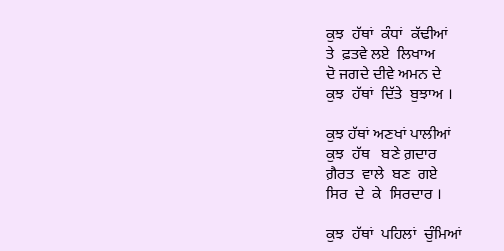ਕੁਝ  ਹੱਥਾਂ  ਕੰਧਾਂ  ਕੱਢੀਆਂ
ਤੇ  ਫ਼ਤਵੇ ਲਏ  ਲਿਖਾਅ
ਦੋ ਜਗਦੇ ਦੀਵੇ ਅਮਨ ਦੇ
ਕੁਝ  ਹੱਥਾਂ  ਦਿੱਤੇ  ਬੁਝਾਅ ।

ਕੁਝ ਹੱਥਾਂ ਅਣਖਾਂ ਪਾਲੀਆਂ
ਕੁਝ  ਹੱਥ   ਬਣੇ ਗ਼ਦਾਰ
ਗ਼ੈਰਤ  ਵਾਲੇ  ਬਣ  ਗਏ
ਸਿਰ  ਦੇ  ਕੇ  ਸਿਰਦਾਰ ।

ਕੁਝ  ਹੱਥਾਂ  ਪਹਿਲਾਂ  ਚੁੰਮਿਆਂ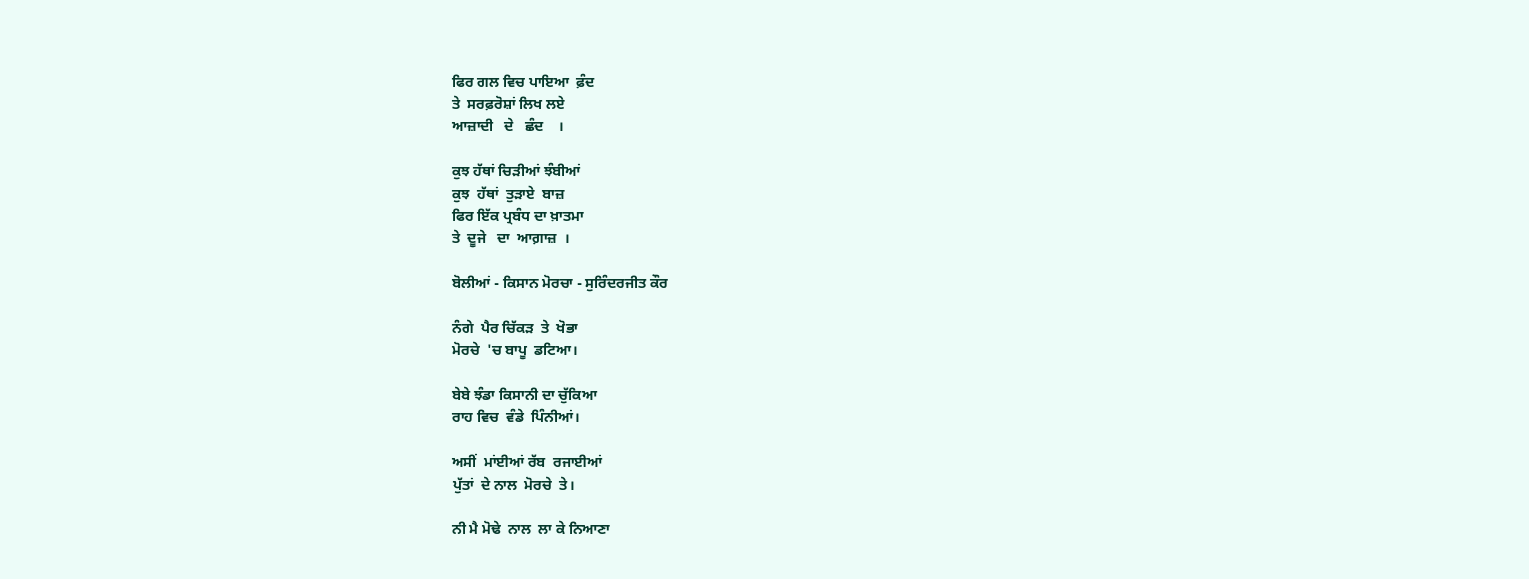ਫਿਰ ਗਲ ਵਿਚ ਪਾਇਆ  ਫ਼ੰਦ
ਤੇ  ਸਰਫ਼ਰੋਸ਼ਾਂ ਲਿਖ ਲਏ
ਆਜ਼ਾਦੀ   ਦੇ   ਛੰਦ    ।

ਕੁਝ ਹੱਥਾਂ ਚਿੜੀਆਂ ਝੰਬੀਆਂ
ਕੁਝ  ਹੱਥਾਂ  ਤੁੜਾਏ  ਬਾਜ਼
ਫਿਰ ਇੱਕ ਪ੍ਰਬੰਧ ਦਾ ਖ਼ਾਤਮਾ
ਤੇ  ਦੂਜੇ   ਦਾ  ਆਗ਼ਾਜ਼  ।

ਬੋਲੀਆਂ - ਕਿਸਾਨ ਮੋਰਚਾ - ਸੁਰਿੰਦਰਜੀਤ ਕੌਰ

ਨੰਗੇ  ਪੈਰ ਚਿੱਕੜ  ਤੇ  ਖੋਭਾ
ਮੋਰਚੇ  'ਚ ਬਾਪੂ  ਡਟਿਆ।

ਬੇਬੇ ਝੰਡਾ ਕਿਸਾਨੀ ਦਾ ਚੁੱਕਿਆ
ਰਾਹ ਵਿਚ  ਵੰਡੇ  ਪਿੰਨੀਆਂ।

ਅਸੀਂ  ਮਾਂਈਆਂ ਰੱਬ  ਰਜਾਈਆਂ
ਪੁੱਤਾਂ  ਦੇ ਨਾਲ  ਮੋਰਚੇ  ਤੇ।

ਨੀ ਮੈ ਮੋਢੇ  ਨਾਲ  ਲਾ ਕੇ ਨਿਆਣਾ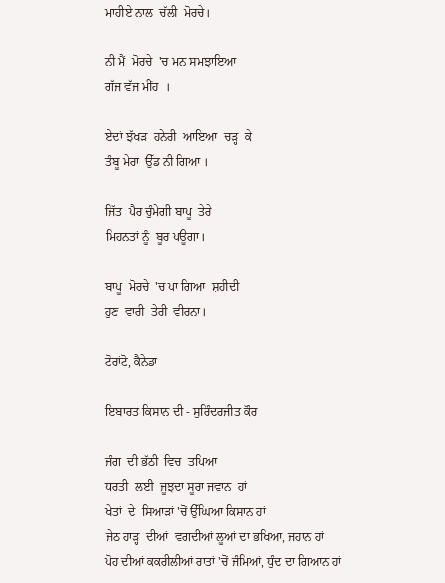ਮਾਹੀਏ ਨਾਲ  ਚੱਲੀ  ਮੋਰਚੇ।

ਨੀ ਮੈਂ  ਮੋਰਚੇ  'ਚ ਮਨ ਸਮਝਾਇਆ
ਗੱਜ ਵੱਜ ਮੀਂਹ  ।

ਏਦਾਂ ਝੱਖੜ  ਹਨੇਰੀ  ਆਇਆ  ਚੜ੍ਹ  ਕੇ
ਤੰਬੂ ਮੇਰਾ  ਉੱਡ ਨੀ ਗਿਆ ।

ਜਿੱਤ  ਪੈਰ ਚੁੰਮੇਗੀ ਬਾਪੂ  ਤੇਰੇ
ਮਿਹਨਤਾਂ ਨੂੰ  ਬੂਰ ਪਊਗਾ।

ਬਾਪੂ  ਮੋਰਚੇ  'ਚ ਪਾ ਗਿਆ  ਸ਼ਹੀਦੀ
ਹੁਣ  ਵਾਰੀ  ਤੇਰੀ  ਵੀਰਨਾ।

ਟੋਰਾਂਟੋ, ਕੈਨੇਡਾ

ਇਬਾਰਤ ਕਿਸਾਨ ਦੀ - ਸੁਰਿੰਦਰਜੀਤ ਕੌਰ

ਜੰਗ  ਦੀ ਭੱਠੀ  ਵਿਚ  ਤਪਿਆ
ਧਰਤੀ  ਲਈ  ਜੂਝਦਾ ਸੂਰਾ ਜਵਾਨ  ਹਾਂ
ਖੇਤਾਂ  ਦੇ  ਸਿਆੜਾਂ 'ਚੋਂ ਉੱਘਿਆ ਕਿਸਾਨ ਹਾਂ
ਜੇਠ ਹਾੜ੍ਹ  ਦੀਆਂ  ਵਗਦੀਆਂ ਲੂਆਂ ਦਾ ਭਖਿਆ, ਜਹਾਨ ਹਾਂ
ਪੋਹ ਦੀਆਂ ਕਕਰੀਲੀਆਂ ਰਾਤਾਂ 'ਚੋਂ ਜੰਮਿਆਂ, ਧੁੰਦ ਦਾ ਗਿਆਨ ਹਾਂ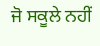ਜੋ ਸਕੂਲੇ ਨਹੀਂ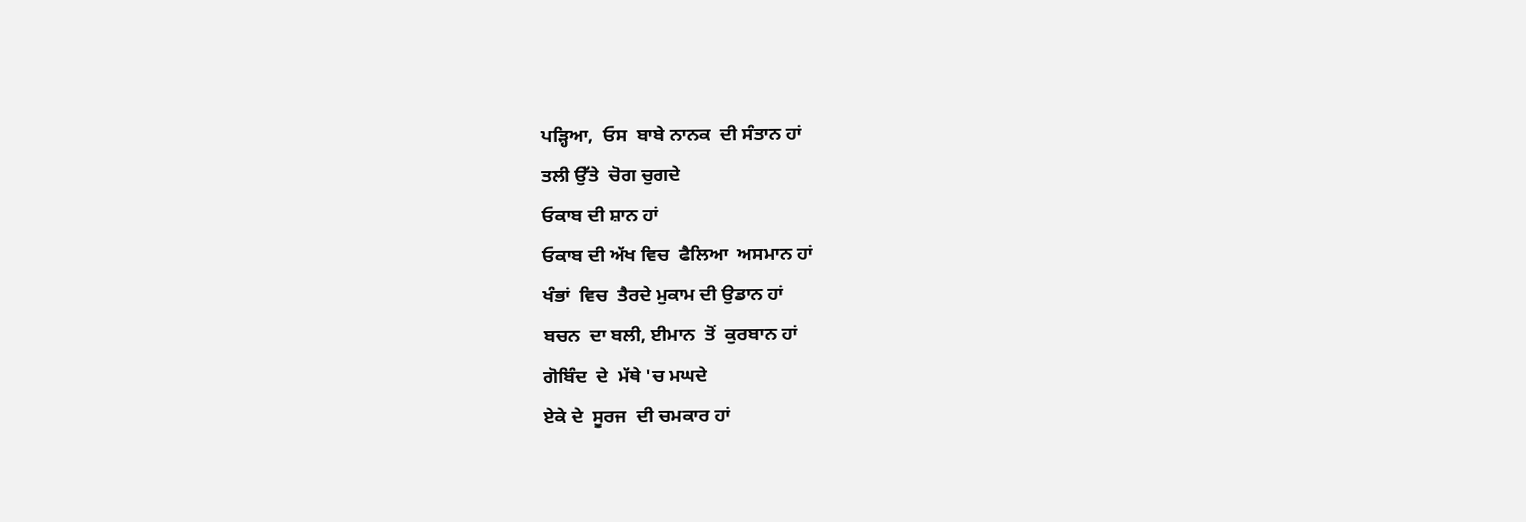ਪੜ੍ਹਿਆ,  ਓਸ  ਬਾਬੇ ਨਾਨਕ  ਦੀ ਸੰਤਾਨ ਹਾਂ
ਤਲੀ ਉੱਤੇ  ਚੋਗ ਚੁਗਦੇ
ਓਕਾਬ ਦੀ ਸ਼ਾਨ ਹਾਂ
ਓਕਾਬ ਦੀ ਅੱਖ ਵਿਚ  ਫੈਲਿਆ  ਅਸਮਾਨ ਹਾਂ
ਖੰਭਾਂ  ਵਿਚ  ਤੈਰਦੇ ਮੁਕਾਮ ਦੀ ਉਡਾਨ ਹਾਂ
ਬਚਨ  ਦਾ ਬਲੀ, ਈਮਾਨ  ਤੋਂ  ਕੁਰਬਾਨ ਹਾਂ
ਗੋਬਿੰਦ  ਦੇ  ਮੱਥੇ 'ਚ ਮਘਦੇ
ਏਕੇ ਦੇ  ਸੂਰਜ  ਦੀ ਚਮਕਾਰ ਹਾਂ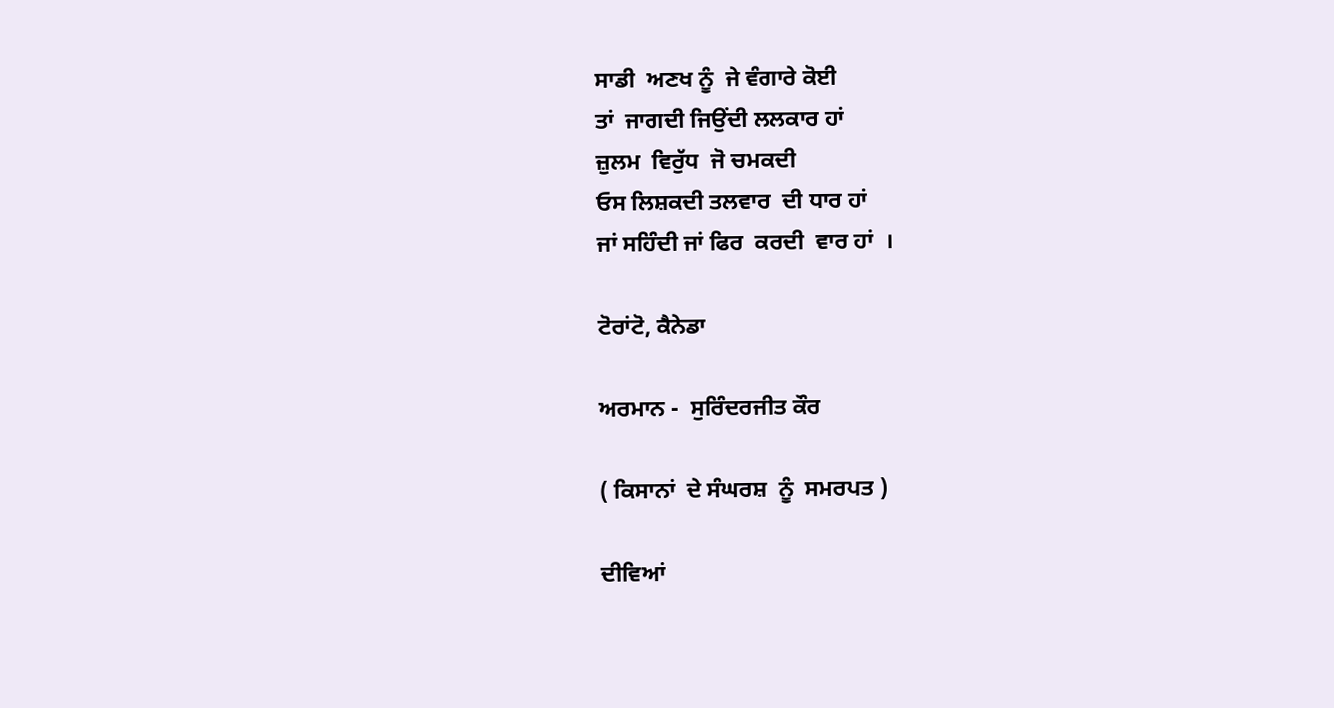ਸਾਡੀ  ਅਣਖ ਨੂੰ  ਜੇ ਵੰਗਾਰੇ ਕੋਈ
ਤਾਂ  ਜਾਗਦੀ ਜਿਉਂਦੀ ਲਲਕਾਰ ਹਾਂ
ਜ਼ੁਲਮ  ਵਿਰੁੱਧ  ਜੋ ਚਮਕਦੀ
ਓਸ ਲਿਸ਼ਕਦੀ ਤਲਵਾਰ  ਦੀ ਧਾਰ ਹਾਂ
ਜਾਂ ਸਹਿੰਦੀ ਜਾਂ ਫਿਰ  ਕਰਦੀ  ਵਾਰ ਹਾਂ  ।

ਟੋਰਾਂਟੋ, ਕੈਨੇਡਾ

ਅਰਮਾਨ -  ਸੁਰਿੰਦਰਜੀਤ ਕੌਰ

( ਕਿਸਾਨਾਂ  ਦੇ ਸੰਘਰਸ਼  ਨੂੰ  ਸਮਰਪਤ )

ਦੀਵਿਆਂ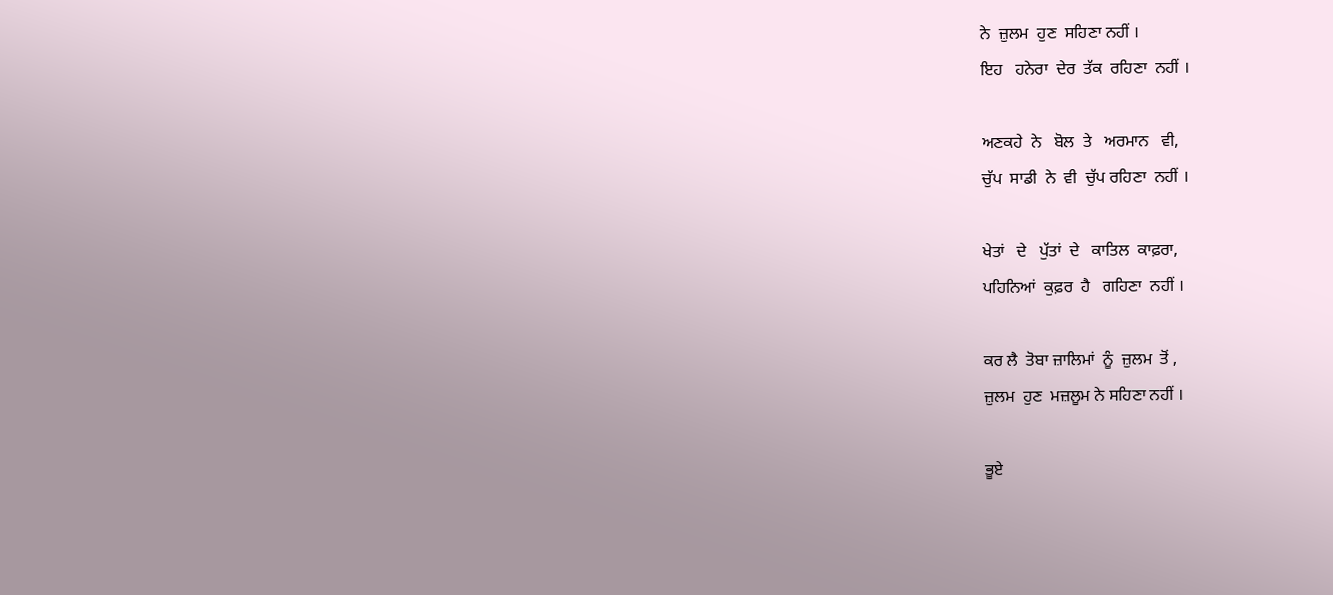ਨੇ  ਜ਼ੁਲਮ  ਹੁਣ  ਸਹਿਣਾ ਨਹੀਂ ।
ਇਹ   ਹਨੇਰਾ  ਦੇਰ  ਤੱਕ  ਰਹਿਣਾ  ਨਹੀਂ ।

ਅਣਕਹੇ  ਨੇ   ਬੋਲ  ਤੇ   ਅਰਮਾਨ   ਵੀ,
ਚੁੱਪ  ਸਾਡੀ  ਨੇ  ਵੀ  ਚੁੱਪ ਰਹਿਣਾ  ਨਹੀਂ ।

ਖੇਤਾਂ   ਦੇ   ਪੁੱਤਾਂ  ਦੇ   ਕਾਤਿਲ  ਕਾਫ਼ਰਾ,
ਪਹਿਨਿਆਂ  ਕੁਫ਼ਰ  ਹੈ   ਗਹਿਣਾ  ਨਹੀਂ ।

ਕਰ ਲੈ  ਤੋਬਾ ਜ਼ਾਲਿਮਾਂ  ਨੂੰ  ਜ਼ੁਲਮ  ਤੋਂ ,
ਜ਼ੁਲਮ  ਹੁਣ  ਮਜ਼ਲੂਮ ਨੇ ਸਹਿਣਾ ਨਹੀਂ ।

ਭੂਏ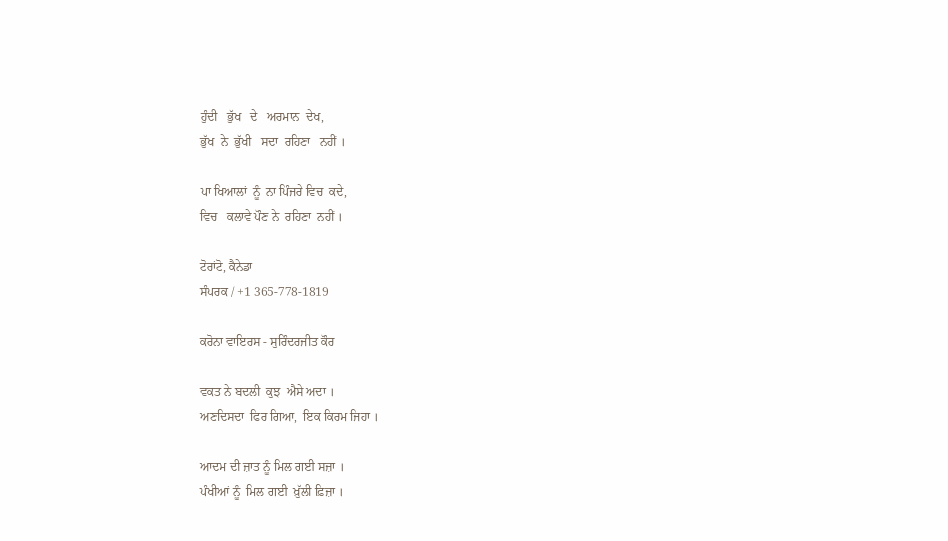ਹੁੰਦੀ   ਭੁੱਖ   ਦੇ   ਅਰਮਾਨ  ਦੇਖ,
ਭੁੱਖ  ਨੇ  ਭੁੱਖੀ   ਸਦਾ  ਰਹਿਣਾ   ਨਹੀਂ ।

ਪਾ ਖਿਆਲਾਂ  ਨੂੰ  ਨਾ ਪਿੰਜਰੇ ਵਿਚ  ਕਦੇ,
ਵਿਚ   ਕਲਾਵੇ ਪੌਣ ਨੇ  ਰਹਿਣਾ  ਨਹੀਂ ।

ਟੋਰਾਂਟੋ, ਕੈਨੇਡਾ
ਸੰਪਰਕ / +1 365-778-1819

ਕਰੋਨਾ ਵਾਇਰਸ - ਸੁਰਿੰਦਰਜੀਤ ਕੌਰ

ਵਕਤ ਨੇ ਬਦਲੀ  ਕੁਝ  ਐਸੇ ਅਦਾ ।
ਅਣਦਿਸਦਾ  ਫਿਰ ਗਿਆ,  ਇਕ ਕਿਰਮ ਜਿਹਾ ।

ਆਦਮ ਦੀ ਜ਼ਾਤ ਨੂੰ ਮਿਲ ਗਈ ਸਜ਼ਾ ।
ਪੰਖੀਆਂ ਨੂੰ  ਮਿਲ ਗਈ  ਖ਼ੁੱਲੀ ਫ਼ਿਜ਼ਾ ।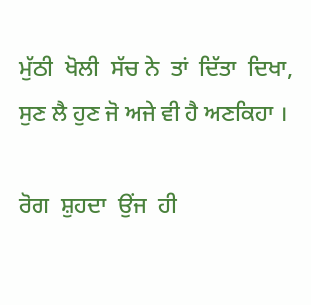ਮੁੱਠੀ  ਖੋਲੀ  ਸੱਚ ਨੇ  ਤਾਂ  ਦਿੱਤਾ  ਦਿਖਾ,
ਸੁਣ ਲੈ ਹੁਣ ਜੋ ਅਜੇ ਵੀ ਹੈ ਅਣਕਿਹਾ ।

ਰੋਗ  ਸ਼ੁਹਦਾ  ਉਂਜ  ਹੀ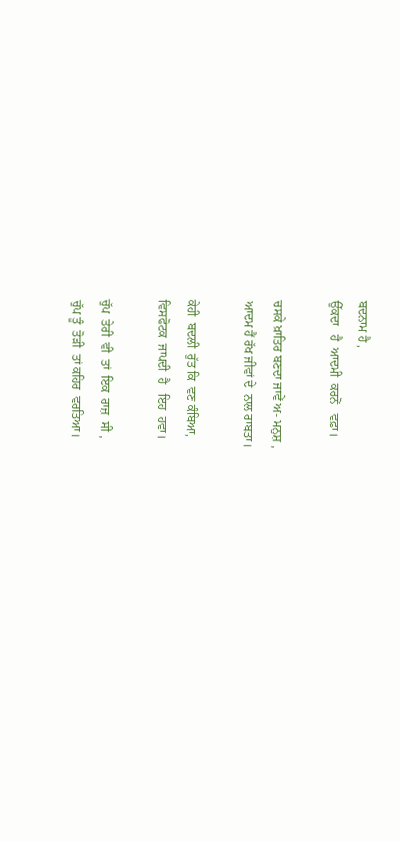ਬਦਨਾਮ ਹੈ ,
ਉੱਕਦਾ   ਹੈ  ਆਦਮੀ  ਕਰਨੋਂ   ਵਫ਼ਾ।

ਚਸਕੇ ਖ਼ਾਤਿਰ ਬਣਦਾ ਜਾਵੇਂ ਅ- ਮਨੁਸ਼ ,
ਆਦਮ ਹੈਂ ਰੱਖ ਜੀਵਾਂ ਦੇ  ਨਾਲ ਰਾਬਤਾ।

ਕੇਹੀ  ਬਦਲੀ  ਰੁੱਤ ਕਿ  ਵਣ ਕੰਬਿਆ,
ਵਿਸਫੋਟਕ  ਜਾਪਦੀ  ਹੈ   ਇਹ  ਹਵਾ।

ਚੁੱਪ  ਤੇਰੀ  ਵੀ  ਤਾਂ  ਇਕ  ਰਾਜ਼  ਸੀ ,
ਚੁੱਪ ਤੂੰ  ਤੋੜੀ  ਤਾਂ ਕਹਿਰ  ਵਰਤਿਆ।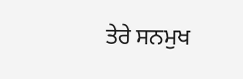ਤੇਰੇ ਸਨਮੁਖ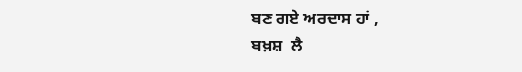ਬਣ ਗਏ ਅਰਦਾਸ ਹਾਂ ,
ਬਖ਼ਸ਼  ਲੈ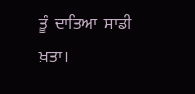ਤੂੰ  ਦਾਤਿਆ  ਸਾਡੀ  ਖ਼ਤਾ।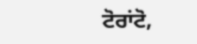ਟੋਰਾਂਟੋ,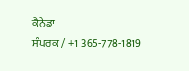ਕੈਨੇਡਾ
ਸੰਪਰਕ / +1 365-778-1819